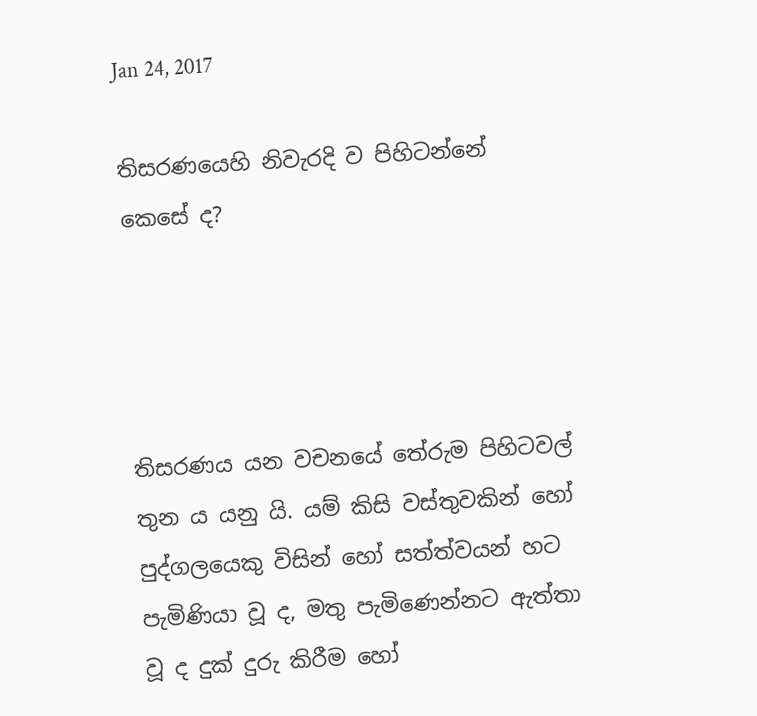Jan 24, 2017

තිසරණයෙහි නිවැරදි ව පිහිටන්නේ කෙසේ ද?




තිසරණය යන වචනයේ තේරුම පිහිටවල් තුන ය යනු යි. යම් කිසි වස්තුවකින් හෝ පුද්ගලයෙකු විසින් හෝ සත්ත්වයන් හට පැමිණියා වූ ද, මතු පැමිණෙන්නට ඇත්තා වූ ද දුක් දුරු කිරීම හෝ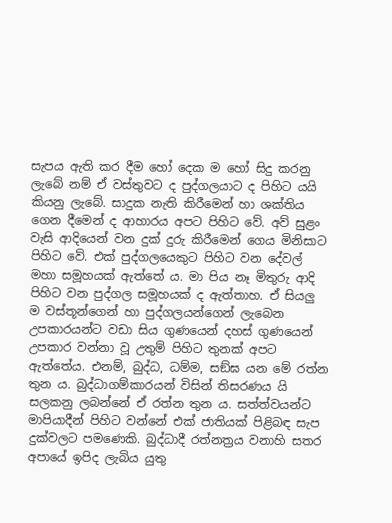සැපය ඇති කර දීම හෝ දෙක ම හෝ සිදු කරනු ලැබේ නම් ඒ වස්තුවට ද පුද්ගලයාට ද පිහිට යයි කියනු ලැබේ. සාදුක නැති කිරීමෙන් හා ශක්තිය ගෙන දීමෙන් ද ආහාරය අපට පිහිට වේ. අව් සුළං වැසි ආදියෙන් වන දුක් දුරු කිරීමෙන් ගෙය මිනිසාට පිහිට වේ. එක් පුද්ගලයෙකුට පිහිට වන දේවල් මහා සමූහයක් ඇත්තේ ය. මා පිය නෑ මිතුරු ආදි පිහිට වන පුද්ගල සමූහයක් ද ඇත්තාහ. ඒ සියලු ම වස්තූන්ගෙන් හා පුද්ගලයන්ගෙන් ලැබෙන උපකාරයන්ට වඩා සිය ගුණයෙන් දහස් ගුණයෙන් උපකාර වන්නා වූ උතුම් පිහිට තුනක් අපට ඇත්තේය. එනම්, බුද්ධ, ධම්ම, සඞ්ඝ යන මේ රත්න තුන ය. බුද්ධාගම්කාරයන් විසින් තිසරණය යි සලකනු ලබන්නේ ඒ රත්න තුන ය. සත්ත්වයන්ට මාපියාදීන් පිහිට වන්නේ එක් ජාතියක් පිළිබඳ සැප දුක්වලට පමණෙකි. බුද්ධාදී රත්නත්‍රය වනාහි සතර අපායේ ඉපිද ලැබිය යුතු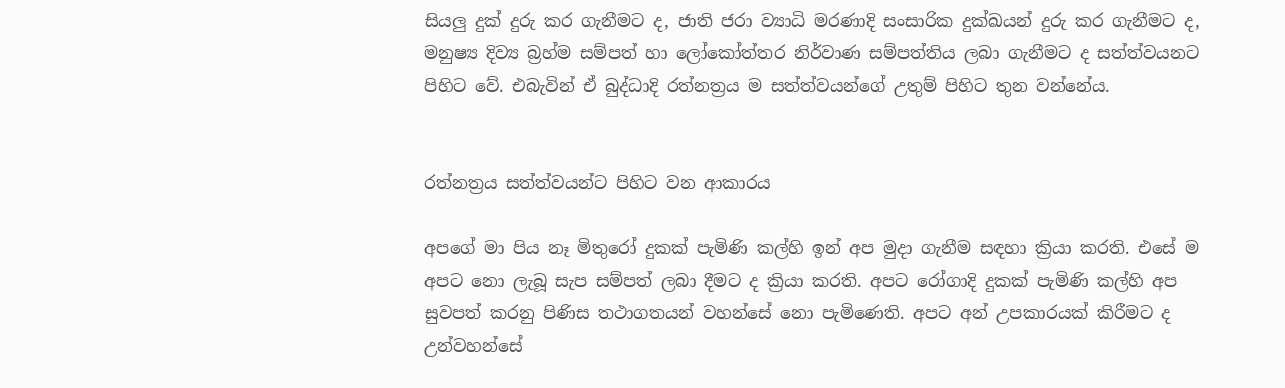සියලු දුක් දුරු කර ගැනීමට ද, ජාති ජරා ව්‍යාධි මරණාදි සංසාරික දුක්ඛයන් දුරු කර ගැනීමට ද, මනුෂ්‍ය දිව්‍ය බ්‍රහ්ම සම්පත් හා ලෝකෝත්තර නිර්වාණ සම්පත්තිය ලබා ගැනීමට ද සත්ත්වයනට පිහිට වේ. එබැවින් ඒ බුද්ධාදි රත්නත්‍රය ම සත්ත්වයන්ගේ උතුම් පිහිට තුන වන්නේය.


රත්නත්‍රය සත්ත්වයන්ට පිහිට වන ආකාරය

අපගේ මා පිය නෑ මිතුරෝ දුකක් පැමිණි කල්හි ඉන් අප මුදා ගැනීම සඳහා ක්‍රියා කරති. එසේ ම අපට නො ලැබූ සැප සම්පත් ලබා දීමට ද ක්‍රියා කරති. අපට රෝගාදි දුකක් පැමිණි කල්හි අප සුවපත් කරනු පිණිස තථාගතයන් වහන්සේ නො පැමිණෙති. අපට අන් උපකාරයක් කිරීමට ද උන්වහන්සේ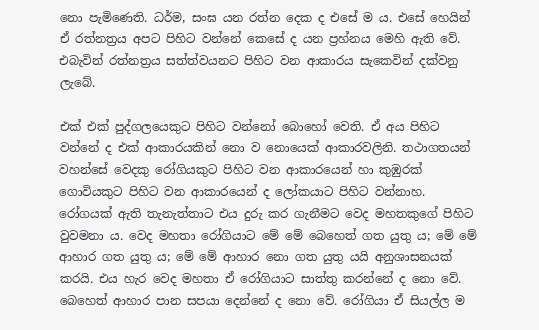නො පැමිණෙති. ධර්ම, සංඝ යන රත්න දෙක ද එසේ ම ය. එසේ හෙයින් ඒ රත්නත්‍රය අපට පිහිට වන්නේ කෙසේ ද යන ප්‍රහ්නය මෙහි ඇති වේ. එබැවින් රත්නත්‍රය සත්ත්වයනට පිහිට වන ආකාරය සැකෙවින් දක්වනු ලැබේ.

එක් එක් පුද්ගලයෙකුට පිහිට වන්නෝ බොහෝ වෙති. ඒ අය පිහිට වන්නේ ද එක් ආකාරයකින් නො ව නොයෙක් ආකාරවලිනි. තථාගතයන් වහන්සේ වෙදකු රෝගියකුට පිහිට වන ආකාරයෙන් හා කුඹුරක් ගොවියකුට පිහිට වන ආකාරයෙන් ද ලෝකයාට පිහිට වන්නාහ. රෝගයක් ඇති තැනැත්තාට එය දුරු කර ගැනීමට වෙද මහතකුගේ පිහිට වුවමනා ය. වෙද මහතා රෝගියාට මේ මේ බෙහෙත් ගත යුතු ය; මේ මේ ආහාර ගත යුතු ය; මේ මේ ආහාර නො ගත යුතු යයි අනුශාසනයක් කරයි. එය හැර වෙද මහතා ඒ රෝගියාට සාත්තු කරන්නේ ද නො වේ. බෙහෙත් ආහාර පාන සපයා දෙන්නේ ද නො වේ. රෝගියා ඒ සියල්ල ම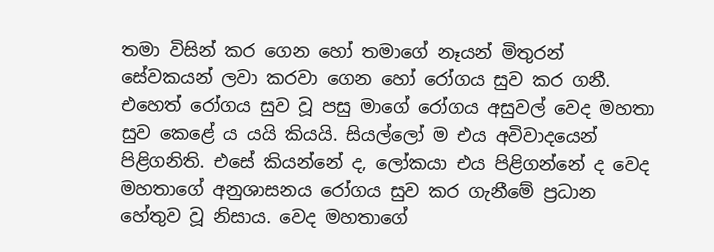තමා විසින් කර ගෙන හෝ තමාගේ නෑයන් මිතුරන් සේවකයන් ලවා කරවා ගෙන හෝ රෝගය සුව කර ගනී. එහෙත් රෝගය සුව වූ පසු මාගේ රෝගය අසුවල් වෙද මහතා සුව කෙළේ ය යයි කියයි. සියල්ලෝ ම එය අවිවාදයෙන් පිළිගනිති. එසේ කියන්නේ ද, ලෝකයා එය පිළිගන්නේ ද වෙද මහතාගේ අනුශාසනය රෝගය සුව කර ගැනීමේ ප්‍රධාන හේතුව වූ නිසාය. වෙද මහතාගේ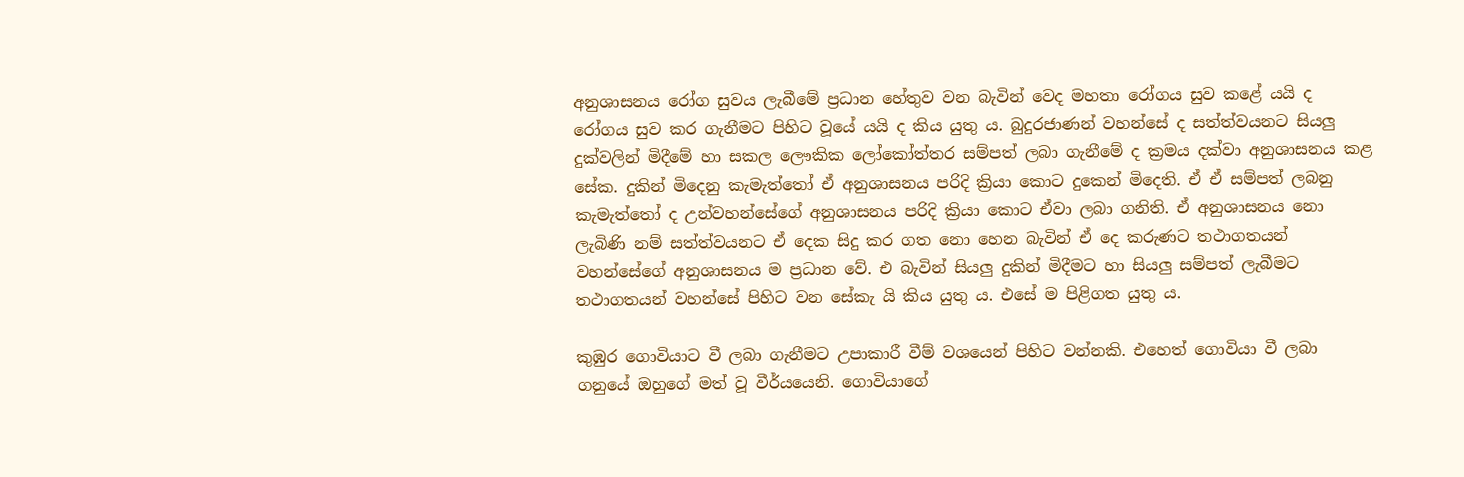අනුශාසනය රෝග සුවය ලැබීමේ ප්‍රධාන හේතුව වන බැවින් වෙද මහතා රෝගය සුව කළේ යයි ද රෝගය සුව කර ගැනීමට පිහිට වූයේ යයි ද කිය යුතු ය. බුදුරජාණන් වහන්සේ ද සත්ත්වයනට සියලු දුක්වලින් මිදීමේ හා සකල ලෞකික ලෝකෝත්තර සම්පත් ලබා ගැනීමේ ද ක්‍රමය දක්වා අනුශාසනය කළ සේක. දුකින් මිදෙනු කැමැත්තෝ ඒ අනුශාසනය පරිදි ක්‍රියා කොට දුකෙන් මිදෙති. ඒ ඒ සම්පත් ලබනු කැමැත්තෝ ද උන්වහන්සේගේ අනුශාසනය පරිදි ක්‍රියා කොට ඒවා ලබා ගනිති. ඒ අනුශාසනය නො ලැබිණි නම් සත්ත්වයනට ඒ දෙක සිදු කර ගත නො හෙන බැවින් ඒ දෙ කරුණට තථාගතයන් වහන්සේගේ අනුශාසනය ම ප්‍රධාන වේ. එ බැවින් සියලු දුකින් මිදීමට හා සියලු සම්පත් ලැබීමට තථාගතයන් වහන්සේ පිහිට වන සේකැ යි කිය යුතු ය. එසේ ම පිළිගත යුතු ය.

කුඹුර ගොවියාට වී ලබා ගැනීමට උපාකාරී වීම් වශයෙන් පිහිට වන්නකි. එහෙත් ගොවියා වී ලබා ගනුයේ ඔහුගේ මත් වූ වීර්යයෙනි. ගොවියාගේ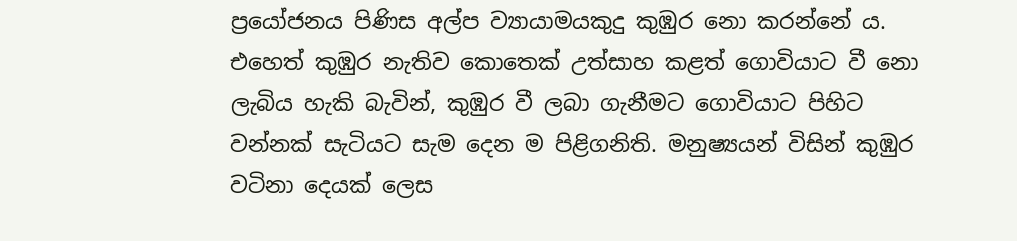ප්‍රයෝජනය පිණිස අල්ප ව්‍යායාමයකුදු කුඹුර නො කරන්නේ ය. එහෙත් කුඹුර නැතිව කොතෙක් උත්සාහ කළත් ගොවියාට වී නො ලැබිය හැකි බැවින්, කුඹුර වී ලබා ගැනීමට ගොවියාට පිහිට වන්නක් සැටියට සැම දෙන ම පිළිගනිති. මනුෂ්‍යයන් විසින් කුඹුර වටිනා දෙයක් ලෙස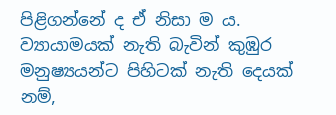පිළිගන්නේ ද ඒ නිසා ම ය. ව්‍යායාමයක් නැති බැවින් කුඹුර මනුෂ්‍යයන්ට පිහිටක් නැති දෙයක් නම්,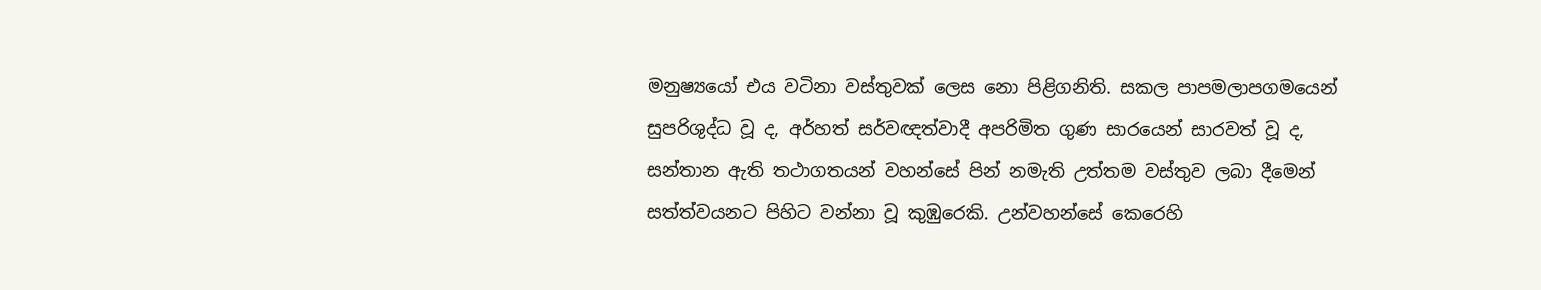මනුෂ්‍යයෝ එය වටිනා වස්තුවක් ලෙස නො පිළිගනිති. සකල පාපමලාපගමයෙන් සුපරිශුද්ධ වූ ද, අර්හත් සර්වඥත්වාදී අපරිමිත ගුණ සාරයෙන් සාරවත් වූ ද, සන්තාන ඇති තථාගතයන් වහන්සේ පින් නමැති උත්තම වස්තුව ලබා දීමෙන් සත්ත්වයනට පිහිට වන්නා වූ කුඹුරෙකි. උන්වහන්සේ කෙරෙහි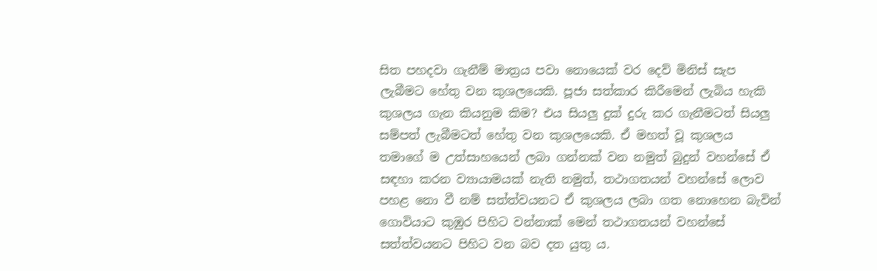සිත පහදවා ගැනීම් මාත්‍රය පවා නොයෙක් වර දෙව් මිනිස් සැප ලැබීමට හේතු වන කුශලයෙකි. පූජා සත්කාර කිරීමෙන් ලැබිය හැකි කුශලය ගැන කියනුම කිම? එය සියලු දුක් දුරු කර ගැනීමටත් සියලු සම්පත් ලැබීමටත් හේතු වන කුශලයෙකි. ඒ මහත් වූ කුශලය තමාගේ ම උත්සාහයෙන් ලබා ගන්නක් වන නමුත් බුදුන් වහන්සේ ඒ සඳහා කරන ව්‍යායාමයක් නැති නමුත්, තථාගතයන් වහන්සේ ලොව පහළ නො වී නම් සත්ත්වයනට ඒ කුශලය ලබා ගත නොහෙන බැවින් ගොවියාට කුඹුර පිහිට වන්නාක් මෙන් තථාගතයන් වහන්සේ සත්ත්වයනට පිහිට වන බව දත යුතු ය.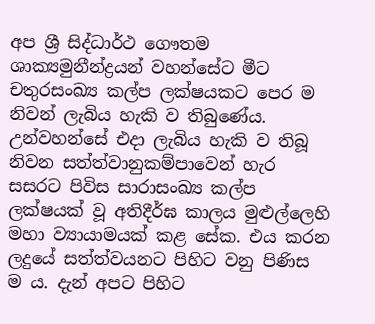අප ශ්‍රී සිද්ධාර්ථ ගෞතම ශාක්‍යමුනීන්ද්‍රයන් වහන්සේට මීට චතුරසංඛ්‍ය කල්ප ලක්ෂයකට පෙර ම නිවන් ලැබිය හැකි ව තිබුණේය. උන්වහන්සේ එදා ලැබිය හැකි ව තිබූ නිවන සත්ත්වානුකම්පාවෙන් හැර සසරට පිවිස සාරාසංඛ්‍ය කල්ප ලක්ෂයක් වූ අතිදීර්ඝ කාලය මුළුල්ලෙහි මහා ව්‍යායාමයක් කළ සේක. එය කරන ලදුයේ සත්ත්වයනට පිහිට වනු පිණිස ම ය. දැන් අපට පිහිට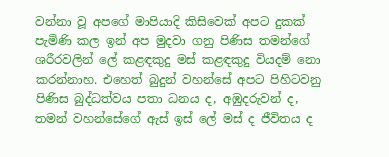වන්නා වූ අපගේ මාපියාදි කිසිවෙක් අපට දුකක් පැමිණි කල ඉන් අප මුදවා ගනු පිණිස තමන්ගේ ශරීරවලින් ලේ කළඳකුදු මස් කළඳකුදු වියදම් නො කරන්නාහ. එහෙත් බුදුන් වහන්සේ අපට පිහිටවනු පිණිස බුද්ධත්වය පතා ධනය ද, අඹුදරුවන් ද, තමන් වහන්සේගේ ඇස් ඉස් ලේ මස් ද ජීවිතය ද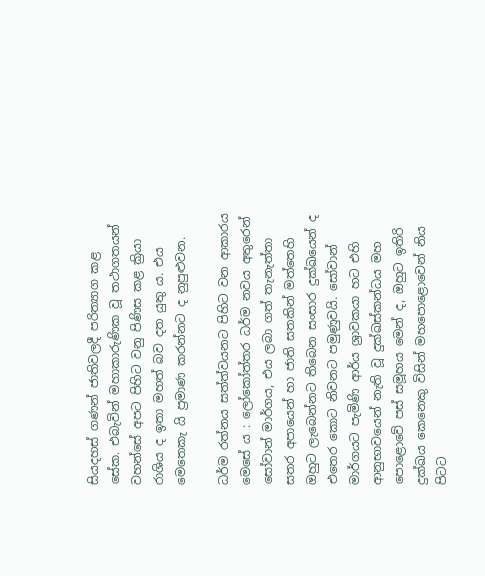සියදහස් ගණන් ජාතිවලදී පරිත්‍යාග කළ සේක. එබැවින් මහාකාරුණික වූ තථාගතයන් වහන්සේ අපට පිහිට වනු පිණිස කළ ක්‍රියා රාශිය ද ඉතා මහත් බව දත යුතු ය. එය මෙතෙකැ යි ප්‍රමාණ කරන්නට ද නුපුළුවන.

ධර්ම රත්නය සත්ත්වයනට පිහිට වන ආකාරය මෙසේ ය : ලෝකෝත්තර ධර්ම නවය අතුරෙන් සෝවාන් මාර්ගය, එය ලබා ගත් තැනැත්තා සතර අපායෙන් හා ජාති සතකින් මත්තෙහි ඔහුට ලැබෙන්නට තිබෙන සංසාර දුක්ඛයෙන් ද එතෙර කොට නිවනට පමුණුවයි. සෝවාන් මාර්ගයට පැමිණි ආර්ය ශ්‍රාවකයා හට එහි ආනුභාවයෙන් නැති වූ දුක්ඛස්කන්ධය මහ පොළොවේ පස් සමූහය මෙන් ද, ඔහුට ඉතිරි දුක්ඛය කෙනෙකු විසින් මහපොළොවෙන් නිය පිටට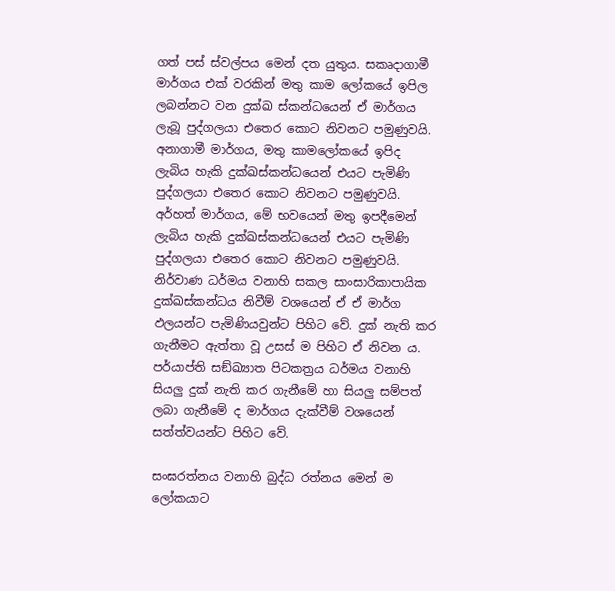ගත් පස් ස්වල්පය මෙන් දත යුතුය. සකෘදාගාමී මාර්ගය එක් වරකින් මතු කාම ලෝකයේ ඉපිල ලබන්නට වන දුක්ඛ ස්කන්ධයෙන් ඒ මාර්ගය ලැබූ පුද්ගලයා එතෙර කොට නිවනට පමුණුවයි. අනාගාමී මාර්ගය, මතු කාමලෝකයේ ඉපිද ලැබිය හැකි දුක්ඛස්කන්ධයෙන් එයට පැමිණි පුද්ගලයා එතෙර කොට නිවනට පමුණුවයි. අර්හත් මාර්ගය, මේ භවයෙන් මතු ඉපදීමෙන් ලැබිය හැකි දුක්ඛස්කන්ධයෙන් එයට පැමිණි පුද්ගලයා එතෙර කොට නිවනට පමුණුවයි. නිර්වාණ ධර්මය වනාහි සකල සාංසාරිකාපායික දුක්ඛස්කන්ධය නිවීම් වශයෙන් ඒ ඒ මාර්ග ඵලයන්ට පැමිණියවුන්ට පිහිට වේ. දුක් නැති කර ගැනීමට ඇත්තා වූ උසස් ම පිහිට ඒ නිවන ය. පර්යාප්ති සඞ්ඛ්‍යාත පිටකත්‍රය ධර්මය වනාහි සියලු දුක් නැති කර ගැනීමේ හා සියලු සම්පත් ලබා ගැනීමේ ද මාර්ගය දැක්වීම් වශයෙන් සත්ත්වයන්ට පිහිට වේ.

සංඝරත්නය වනාහි බුද්ධ රත්නය මෙන් ම ලෝකයාට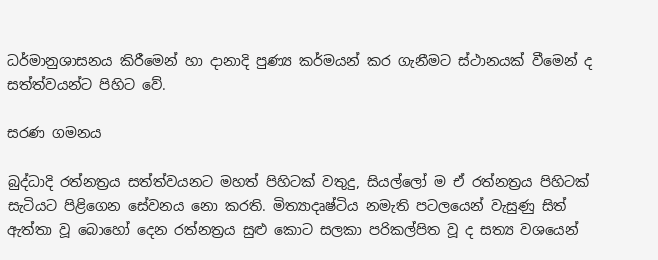ධර්මානුශාසනය කිරීමෙන් හා දානාදි පුණ්‍ය කර්මයන් කර ගැනීමට ස්ථානයක් වීමෙන් ද සත්ත්වයන්ට පිහිට වේ.

සරණ ගමනය

බුද්ධාදි රත්නත්‍රය සත්ත්වයනට මහත් පිහිටක් වතුදු, සියල්ලෝ ම ඒ රත්නත්‍රය පිහිටක් සැටියට පිළිගෙන සේවනය නො කරති. මිත්‍යාදෘෂ්ටිය නමැති පටලයෙන් වැසුණු සිත් ඇත්තා වූ බොහෝ දෙන රත්නත්‍රය සුළු කොට සලකා පරිකල්පිත වූ ද සත්‍ය වශයෙන්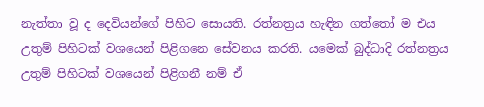නැත්තා වූ ද දෙවියන්ගේ පිහිට සොයති. රත්නත්‍රය හැඳින ගත්තෝ ම එය උතුම් පිහිටක් වශයෙන් පිළිගනෙ සේවනය කරති. යමෙක් බුද්ධාදි රත්නත්‍රය උතුම් පිහිටක් වශයෙන් පිළිගනී නම් ඒ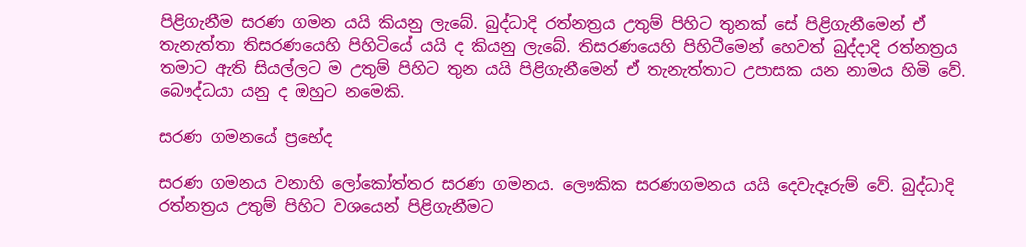පිළිගැනීම සරණ ගමන යයි කියනු ලැබේ. බුද්ධාදි රත්නත්‍රය උතුම් පිහිට තුනක් සේ පිළිගැනීමෙන් ඒ තැනැත්තා තිසරණයෙහි පිහිටියේ යයි ද කියනු ලැබේ. තිසරණයෙහි පිහිටීමෙන් හෙවත් බුද්දාදි රත්නත්‍රය තමාට ඇති සියල්ලට ම උතුම් පිහිට තුන යයි පිළිගැනීමෙන් ඒ තැනැත්තාට උපාසක යන නාමය හිමි වේ. බෞද්ධයා යනු ද ඔහුට නමෙකි.

සරණ ගමනයේ ප්‍රභේද

සරණ ගමනය වනාහි ලෝකෝත්තර සරණ ගමනය. ලෞකික සරණගමනය යයි දෙවැදෑරුම් වේ. බුද්ධාදි රත්නත්‍රය උතුම් පිහිට වශයෙන් පිළිගැනීමට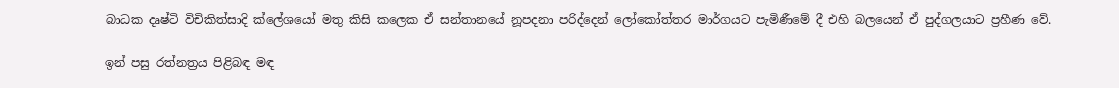බාධක දෘෂ්ටි විචිකිත්සාදි ක්ලේශයෝ මතු කිසි කලෙක ඒ සන්තානයේ නූපදනා පරිද්දෙන් ලෝකෝත්තර මාර්ගයට පැමිණීමේ දී එහි බලයෙන් ඒ පුද්ගලයාට ප්‍රහීණ වේ.

ඉන් පසු රත්නත්‍රය පිළිබඳ මඳ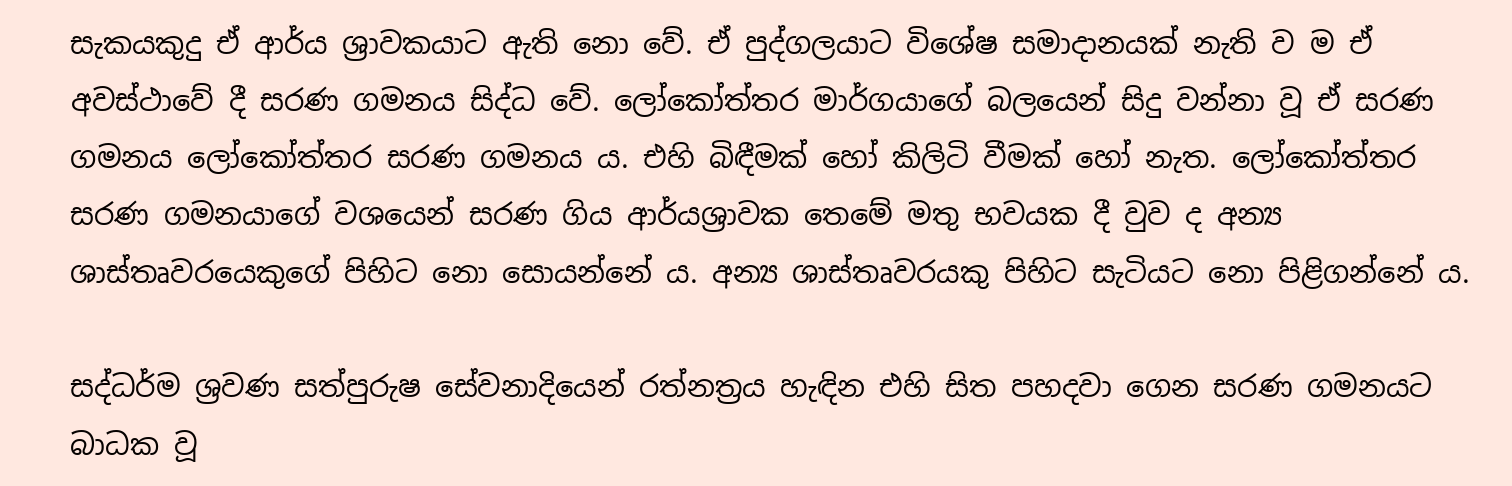සැකයකුදු ඒ ආර්ය ශ්‍රාවකයාට ඇති නො වේ. ඒ පුද්ගලයාට විශේෂ සමාදානයක් නැති ව ම ඒ අවස්ථාවේ දී සරණ ගමනය සිද්ධ වේ. ලෝකෝත්තර මාර්ගයාගේ බලයෙන් සිදු වන්නා වූ ඒ සරණ ගමනය ලෝකෝත්තර සරණ ගමනය ය. එහි බිඳීමක් හෝ කිලිටි වීමක් හෝ නැත. ලෝකෝත්තර සරණ ගමනයාගේ වශයෙන් සරණ ගිය ආර්යශ්‍රාවක තෙමේ මතු භවයක දී වුව ද අන්‍ය ශාස්තෘවරයෙකුගේ පිහිට නො සොයන්නේ ය. අන්‍ය ශාස්තෘවරයකු පිහිට සැටියට නො පිළිගන්නේ ය.

සද්ධර්ම ශ්‍රවණ සත්පුරුෂ සේවනාදියෙන් රත්නත්‍රය හැඳින එහි සිත පහදවා ගෙන සරණ ගමනයට බාධක වූ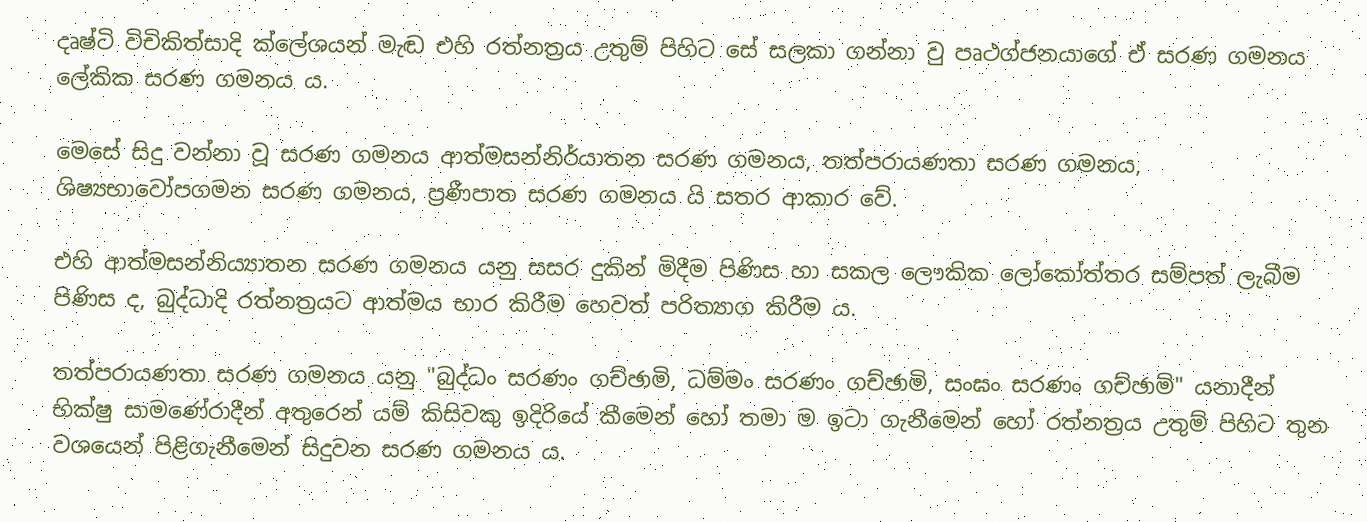දෘෂ්ටි විචිකිත්සාදි ක්ලේශයන් මැඬ එහි රත්නත්‍රය උතුම් පිහිට සේ සලකා ගන්නා වු පෘථග්ජනයාගේ ඒ සරණ ගමනය ලේකික සරණ ගමනය ය.

මෙසේ සිදු වන්නා වූ සරණ ගමනය ආත්මසන්නිර්යාතන සරණ ගමනය, තත්පරායණතා සරණ ගමනය, ශිෂ්‍යභාවෝපගමන සරණ ගමනය, ප්‍රණීපාත සරණ ගමනය යි සතර ආකාර වේ.

එහි ආත්මසන්නිය්‍යාතන සරණ ගමනය යනු සසර දුකින් මිදීම පිණිස හා සකල ලෞකික ලෝකෝත්තර සම්පත් ලැබීම පිණිස ද, බුද්ධාදි රත්නත්‍රයට ආත්මය භාර කිරීම හෙවත් පරිත්‍යාග කිරීම ය.

තත්පරායණතා සරණ ගමනය යනු "බුද්ධං සරණං ගච්ඡාමි, ධම්මං සරණං ගච්ඡාමි, සංඝං සරණං ගච්ඡාමි" යනාදීන් භික්ෂු සාමණේරාදීන් අතුරෙන් යම් කිසිවකු ඉදිරියේ කීමෙන් හෝ තමා ම ඉටා ගැනීමෙන් හෝ රත්නත්‍රය උතුම් පිහිට තුන වශයෙන් පිළිගැනීමෙන් සිදුවන සරණ ගමනය ය.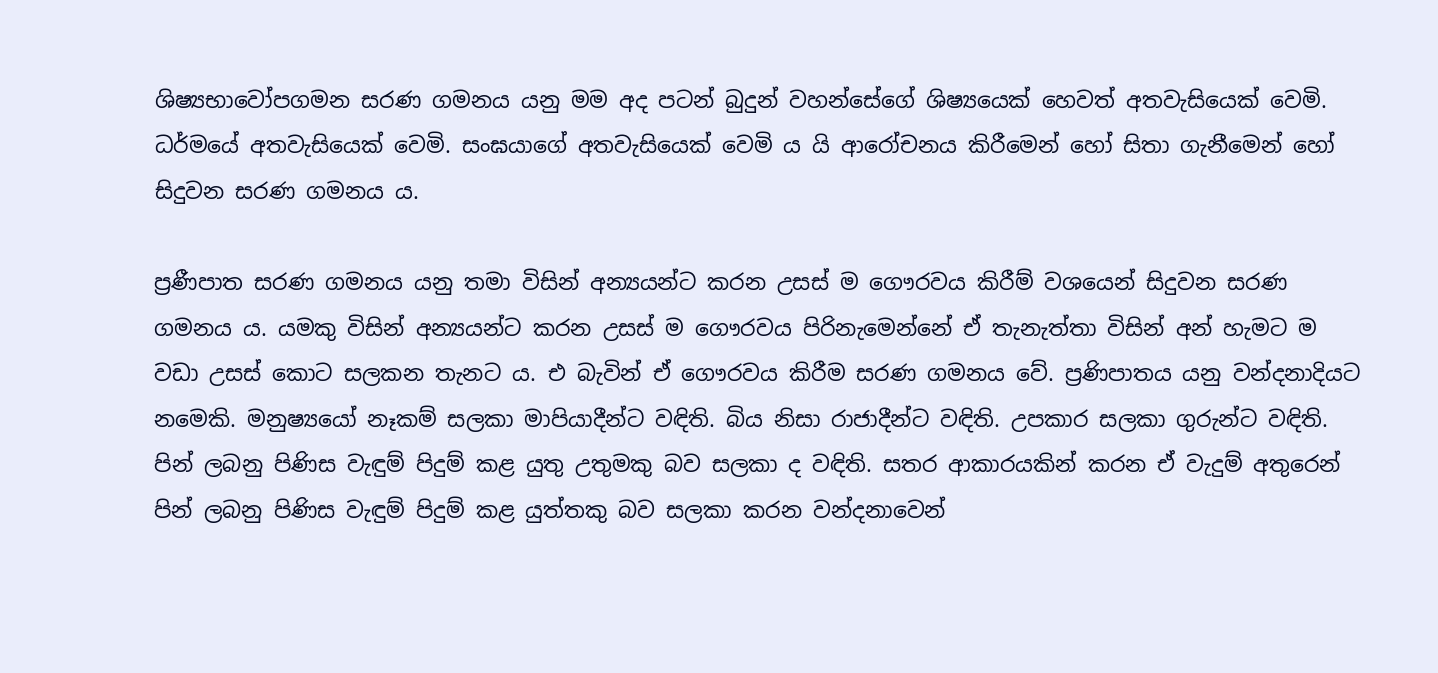ශිෂ්‍යභාවෝපගමන සරණ ගමනය යනු මම අද පටන් බුදුන් වහන්සේගේ ශිෂ්‍යයෙක් හෙවත් අතවැසියෙක් වෙමි. ධර්මයේ අතවැසියෙක් වෙමි. සංඝයාගේ අතවැසියෙක් වෙමි ය යි ආරෝචනය කිරීමෙන් හෝ සිතා ගැනීමෙන් හෝ සිදුවන සරණ ගමනය ය.

ප්‍රණීපාත සරණ ගමනය යනු තමා විසින් අන්‍යයන්ට කරන උසස් ම ගෞරවය කිරීම් වශයෙන් සිදුවන සරණ ගමනය ය. යමකු විසින් අන්‍යයන්ට කරන උසස් ම ගෞරවය පිරිනැමෙන්නේ ඒ තැනැත්තා විසින් අන් හැමට ම වඩා උසස් කොට සලකන තැනට ය. එ බැවින් ඒ ගෞරවය කිරීම සරණ ගමනය වේ. ප්‍රණිපාතය යනු වන්දනාදියට නමෙකි. මනුෂ්‍යයෝ නෑකම් සලකා මාපියාදීන්ට වඳිති. බිය නිසා රාජාදීන්ට වඳිති. උපකාර සලකා ගුරුන්ට වඳිති. පින් ලබනු පිණිස වැඳුම් පිදුම් කළ යුතු උතුමකු බව සලකා ද වඳිති. සතර ආකාරයකින් කරන ඒ වැදුම් අතුරෙන් පින් ලබනු පිණිස වැඳුම් පිදුම් කළ යුත්තකු බව සලකා කරන වන්දනාවෙන්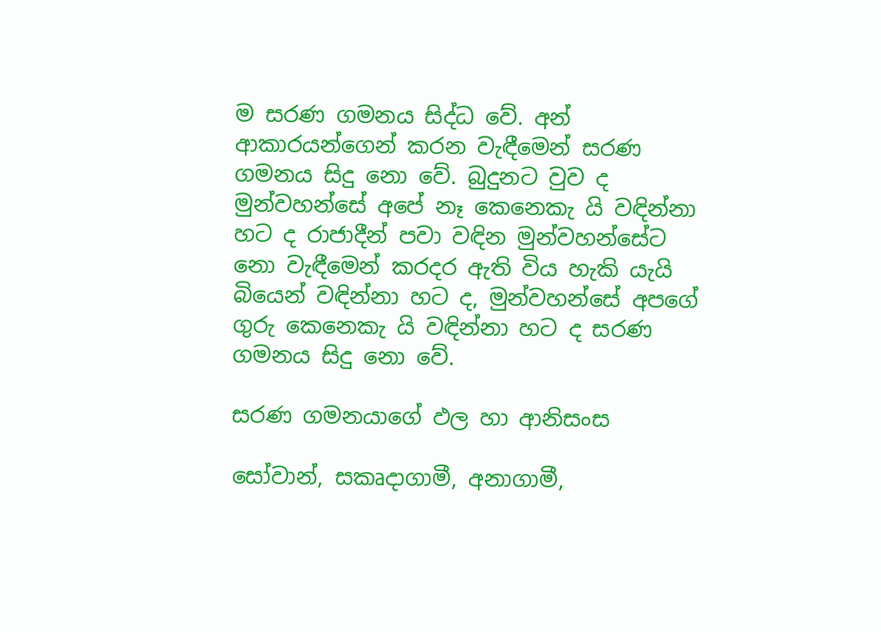ම සරණ ගමනය සිද්ධ වේ. අන් ආකාරයන්ගෙන් කරන වැඳීමෙන් සරණ ගමනය සිදු නො වේ. බුදුනට වුව ද මුන්වහන්සේ අපේ නෑ කෙනෙකැ යි වඳින්නා හට ද රාජාදීන් පවා වඳින මුන්වහන්සේට නො වැඳීමෙන් කරදර ඇති විය හැකි යැයි බියෙන් වඳින්නා හට ද, මුන්වහන්සේ අපගේ ගුරු කෙනෙකැ යි වඳින්නා හට ද සරණ ගමනය සිදු නො වේ.

සරණ ගමනයාගේ ඵල හා ආනිසංස

සෝවාන්, සකෘදාගාමී, අනාගාමී,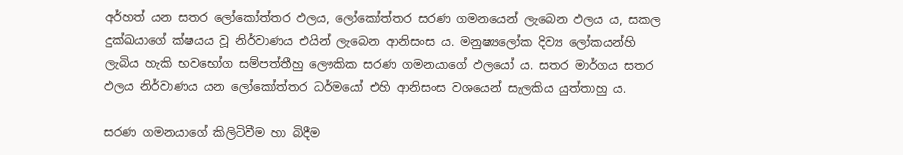අර්හත් යන සතර ලෝකෝත්තර ඵලය, ලෝකෝත්තර සරණ ගමනයෙන් ලැබෙන ඵලය ය, සකල දුක්ඛයාගේ ක්ෂයය වූ නිර්වාණය එයින් ලැබෙන ආනිසංස ය. මනුෂ්‍යලෝක දිව්‍ය ලෝකයන්හි ලැබිය හැකි භවභෝග සම්පත්තීහු ලෞකික සරණ ගමනයාගේ ඵලයෝ ය. සතර මාර්ගය සතර ඵලය නිර්වාණය යන ලෝකෝත්තර ධර්මයෝ එහි ආනිසංස වශයෙන් සැලකිය යුත්තාහු ය.

සරණ ගමනයාගේ කිලිටිවීම හා බිදීම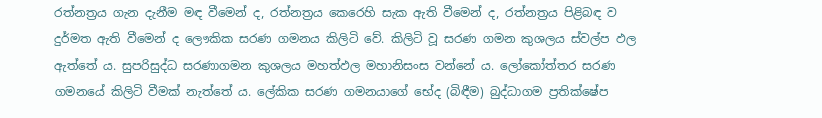රත්නත්‍රය ගැන දැනීම මඳ වීමෙන් ද, රත්නත්‍රය කෙරෙහි සැක ඇති වීමෙන් ද, රත්නත්‍රය පිළිබඳ ව දුර්මත ඇති වීමෙන් ද ලෞකික සරණ ගමනය කිලිටි වේ. කිලිටි වූ සරණ ගමන කුශලය ස්වල්ප ඵල ඇත්තේ ය. සුපරිසුද්ධ සරණාගමන කුශලය මහත්ඵල මහානිසංස වන්නේ ය. ලෝකෝත්තර සරණ ගමනයේ කිලිටි වීමක් නැත්තේ ය. ලේකික සරණ ගමනයාගේ භේද (බිඳීම) බුද්ධාගම ප්‍රතික්ෂේප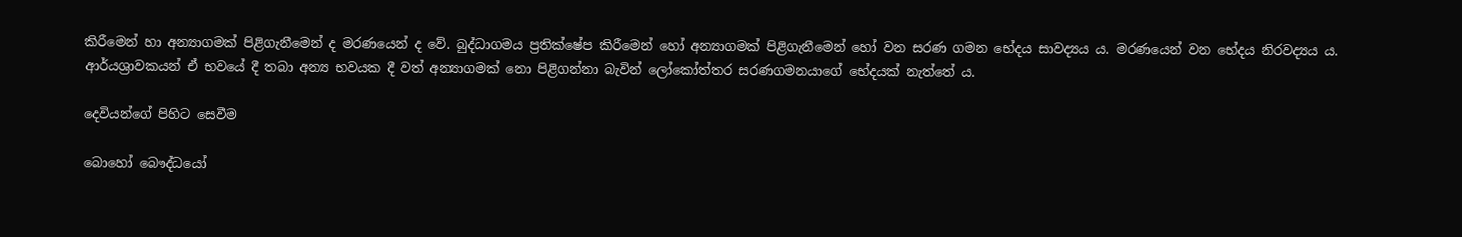කිරීමෙන් හා අන්‍යාගමක් පිළිගැනීමෙන් ද මරණයෙන් ද වේ. බුද්ධාගමය ප්‍රතික්ෂේප කිරීමෙන් හෝ අන්‍යාගමක් පිළිගැනීමෙන් හෝ වන සරණ ගමන භේදය සාවද්‍යය ය. මරණයෙන් වන භේදය නිරවද්‍යය ය. ආර්යශ්‍රාවකයන් ඒ භවයේ දී තබා අන්‍ය භවයක දී වත් අන්‍යාගමක් නො පිළිගන්නා බැවින් ලෝකෝත්තර සරණගමනයාගේ භේදයක් නැත්තේ ය.

දෙවියන්ගේ පිහිට සෙවීම

බොහෝ බෞද්ධයෝ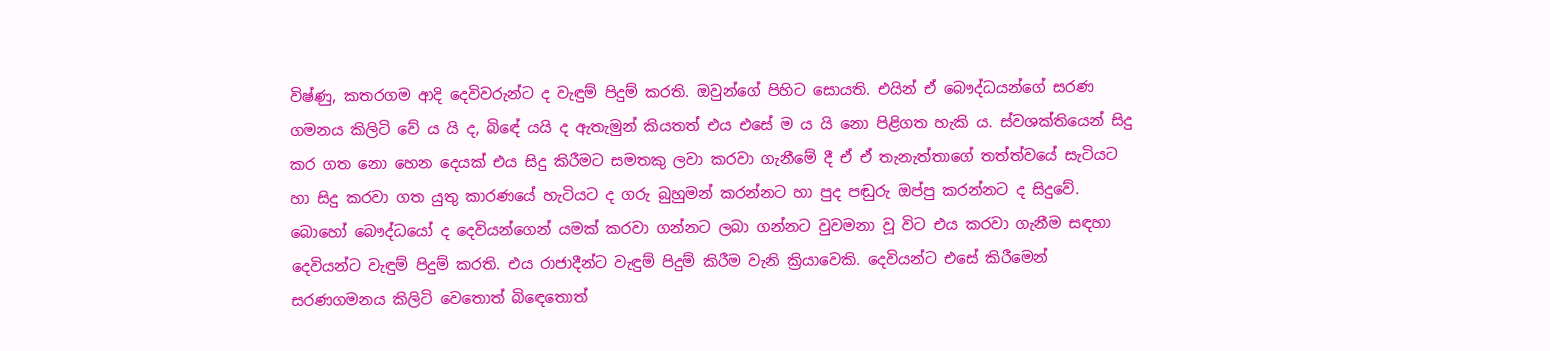විෂ්ණු, කතරගම ආදි දෙවිවරුන්ට ද වැඳුම් පිදුම් කරති. ඔවුන්ගේ පිහිට සොයති. එයින් ඒ බෞද්ධයන්ගේ සරණ ගමනය කිලිටි වේ ය යි ද, බිඳේ යයි ද ඇතැමුන් කියතත් එය එසේ ම ය යි නො පිළිගත හැකි ය. ස්වශක්තියෙන් සිදු කර ගත නො හෙන දෙයක් එය සිදු කිරීමට සමතකු ලවා කරවා ගැනීමේ දී ඒ ඒ තැනැත්තාගේ තත්ත්වයේ සැටියට හා සිදු කරවා ගත යුතු කාරණයේ හැටියට ද ගරු බුහුමන් කරන්නට හා පුද පඬුරු ඔප්පු කරන්නට ද සිදුවේ. බොහෝ බෞද්ධයෝ ද දෙවියන්ගෙන් යමක් කරවා ගන්නට ලබා ගන්නට වුවමනා වූ විට එය කරවා ගැනීම සඳහා දෙවියන්ට වැඳුම් පිදුම් කරති. එය රාජාදීන්ට වැඳුම් පිදුම් කිරීම වැනි ක්‍රියාවෙකි. දෙවියන්ට එසේ කිරීමෙන් සරණගමනය කිලිටි වෙතොත් බිඳෙතොත්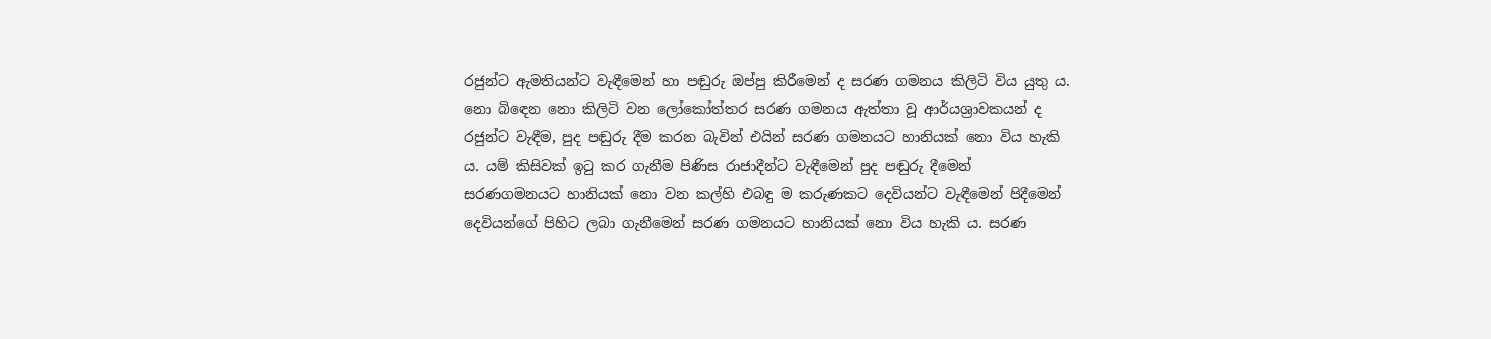රජුන්ට ඇමතියන්ට වැඳීමෙන් හා පඬුරු ඔප්පු කිරීමෙන් ද සරණ ගමනය කිලිටි විය යුතු ය. නො බිඳෙන නො කිලිටි වන ලෝකෝත්තර සරණ ගමනය ඇත්තා වූ ආර්යශ්‍රාවකයන් ද රජුන්ට වැඳීම, පුද පඬුරු දීම කරන බැවින් එයින් සරණ ගමනයට හානියක් නො විය හැකි ය. යම් කිසිවක් ඉටු කර ගැනීම පිණිස රාජාදීන්ට වැඳීමෙන් පුද පඬුරු දීමෙන් සරණගමනයට හානියක් නො වන කල්හි එබඳු ම කරුණකට දෙවියන්ට වැඳීමෙන් පිදීමෙන් දෙවියන්ගේ පිහිට ලබා ගැනීමෙන් සරණ ගමනයට හානියක් නො විය හැකි ය. සරණ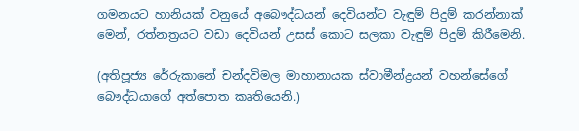ගමනයට හානියක් වනුයේ අබෞද්ධයන් දෙවියන්ට වැඳුම් පිදුම් කරන්නාක් මෙන්, රත්නත්‍රයට වඩා දෙවියන් උසස් කොට සලකා වැඳුම් පිදුම් කිරීමෙනි.

(අතිපූජ්‍ය රේරුකානේ චන්දවිමල මාහානායක ස්වාමීන්ද්‍රයන් වහන්සේගේ බෞද්ධයාගේ අත්පොත කෘතියෙනි.)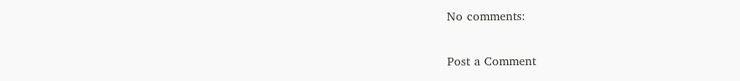No comments:

Post a Comment